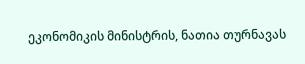ეკონომიკის მინისტრის, ნათია თურნავას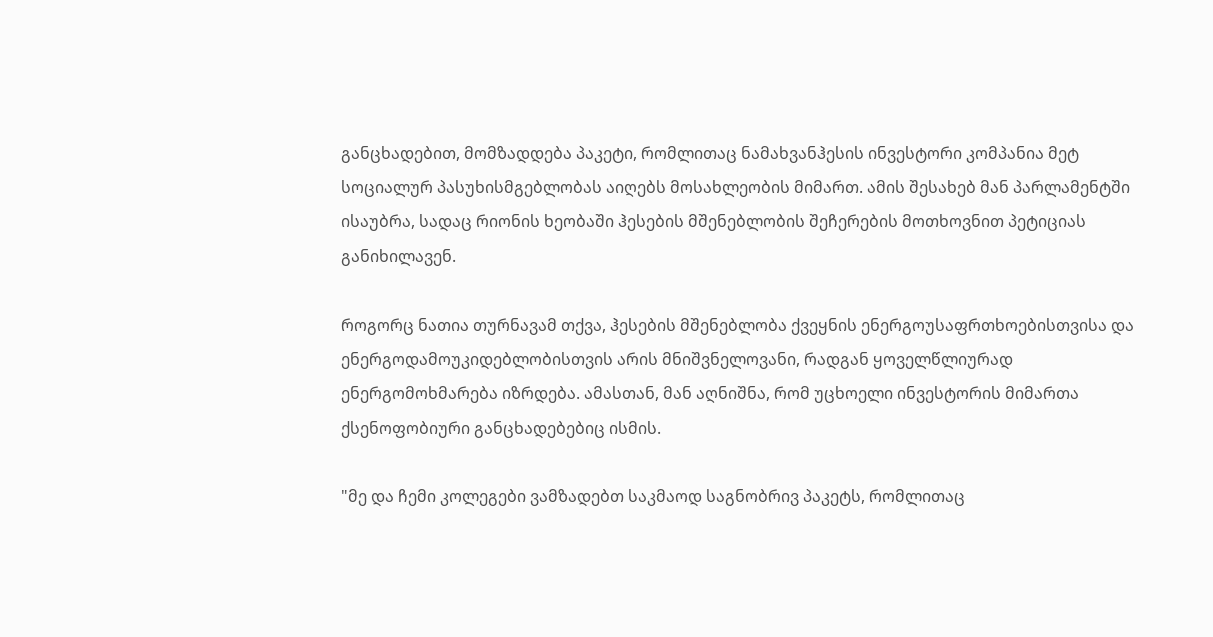განცხადებით, მომზადდება პაკეტი, რომლითაც ნამახვანჰესის ინვესტორი კომპანია მეტ სოციალურ პასუხისმგებლობას აიღებს მოსახლეობის მიმართ. ამის შესახებ მან პარლამენტში ისაუბრა, სადაც რიონის ხეობაში ჰესების მშენებლობის შეჩერების მოთხოვნით პეტიციას განიხილავენ.

როგორც ნათია თურნავამ თქვა, ჰესების მშენებლობა ქვეყნის ენერგოუსაფრთხოებისთვისა და ენერგოდამოუკიდებლობისთვის არის მნიშვნელოვანი, რადგან ყოველწლიურად ენერგომოხმარება იზრდება. ამასთან, მან აღნიშნა, რომ უცხოელი ინვესტორის მიმართა ქსენოფობიური განცხადებებიც ისმის.

"მე და ჩემი კოლეგები ვამზადებთ საკმაოდ საგნობრივ პაკეტს, რომლითაც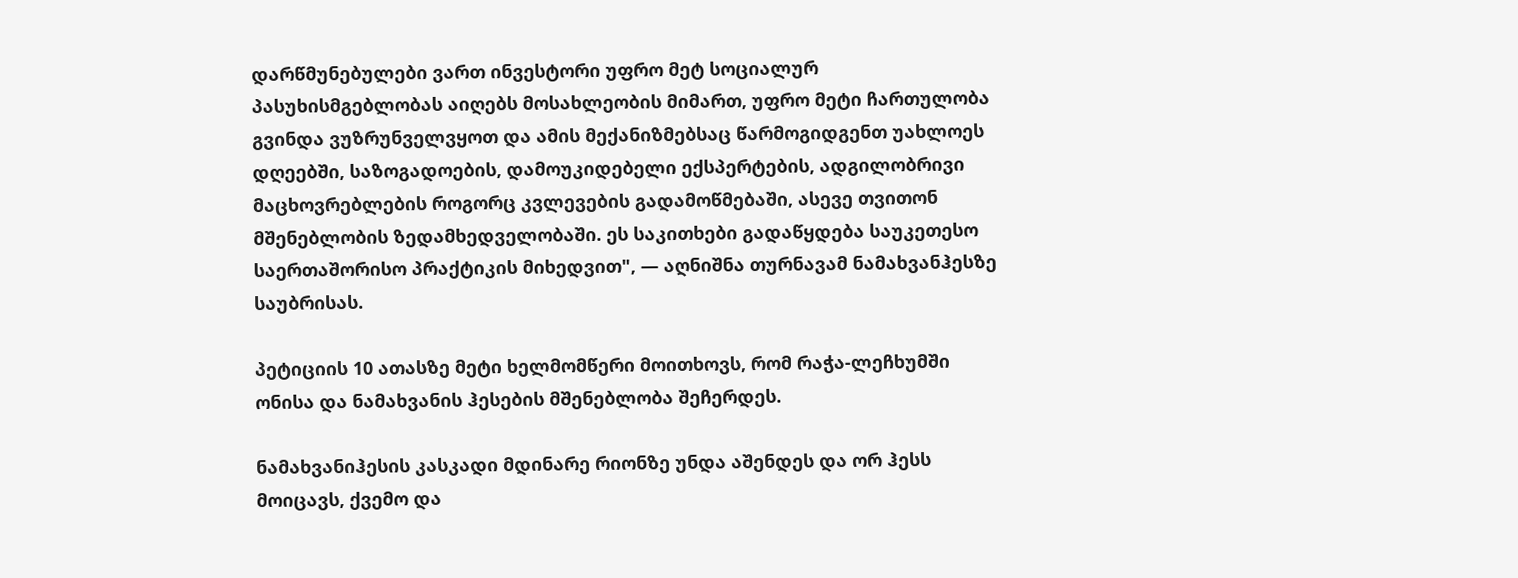დარწმუნებულები ვართ ინვესტორი უფრო მეტ სოციალურ პასუხისმგებლობას აიღებს მოსახლეობის მიმართ, უფრო მეტი ჩართულობა გვინდა ვუზრუნველვყოთ და ამის მექანიზმებსაც წარმოგიდგენთ უახლოეს დღეებში, საზოგადოების, დამოუკიდებელი ექსპერტების, ადგილობრივი მაცხოვრებლების როგორც კვლევების გადამოწმებაში, ასევე თვითონ მშენებლობის ზედამხედველობაში. ეს საკითხები გადაწყდება საუკეთესო საერთაშორისო პრაქტიკის მიხედვით", — აღნიშნა თურნავამ ნამახვანჰესზე საუბრისას.

პეტიციის 10 ათასზე მეტი ხელმომწერი მოითხოვს, რომ რაჭა-ლეჩხუმში ონისა და ნამახვანის ჰესების მშენებლობა შეჩერდეს.

ნამახვანიჰესის კასკადი მდინარე რიონზე უნდა აშენდეს და ორ ჰესს მოიცავს, ქვემო და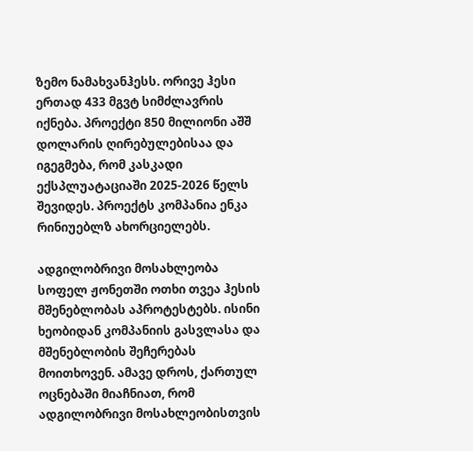ზემო ნამახვანჰესს. ორივე ჰესი ერთად 433 მგვტ სიმძლავრის იქნება. პროექტი 850 მილიონი აშშ დოლარის ღირებულებისაა და იგეგმება, რომ კასკადი ექსპლუატაციაში 2025-2026 წელს შევიდეს. პროექტს კომპანია ენკა რინიუებლზ ახორციელებს.

ადგილობრივი მოსახლეობა სოფელ ჟონეთში ოთხი თვეა ჰესის მშენებლობას აპროტესტებს. ისინი ხეობიდან კომპანიის გასვლასა და მშენებლობის შეჩერებას მოითხოვენ. ამავე დროს, ქართულ ოცნებაში მიაჩნიათ, რომ ადგილობრივი მოსახლეობისთვის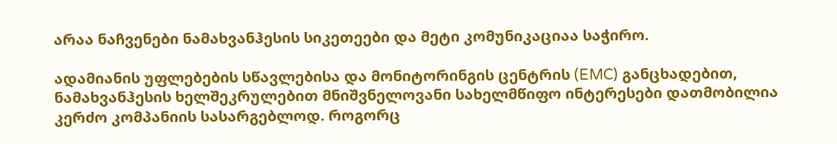არაა ნაჩვენები ნამახვანჰესის სიკეთეები და მეტი კომუნიკაციაა საჭირო.

ადამიანის უფლებების სწავლებისა და მონიტორინგის ცენტრის (EMC) განცხადებით, ნამახვანჰესის ხელშეკრულებით მნიშვნელოვანი სახელმწიფო ინტერესები დათმობილია კერძო კომპანიის სასარგებლოდ. როგორც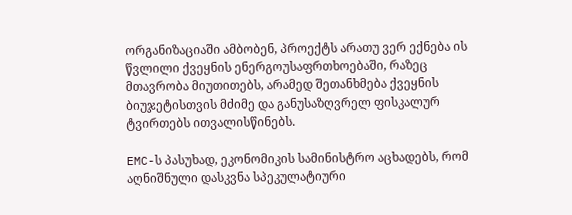ორგანიზაციაში ამბობენ, პროექტს არათუ ვერ ექნება ის წვლილი ქვეყნის ენერგოუსაფრთხოებაში, რაზეც მთავრობა მიუთითებს, არამედ შეთანხმება ქვეყნის ბიუჯეტისთვის მძიმე და განუსაზღვრელ ფისკალურ ტვირთებს ითვალისწინებს.

EMC-ს პასუხად, ეკონომიკის სამინისტრო აცხადებს, რომ აღნიშნული დასკვნა სპეკულატიური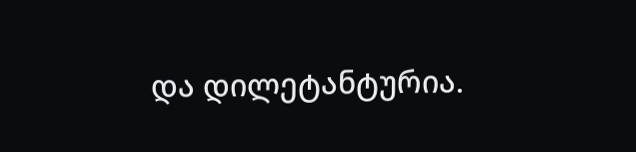და დილეტანტურია.